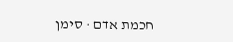חכמת אדם · סימן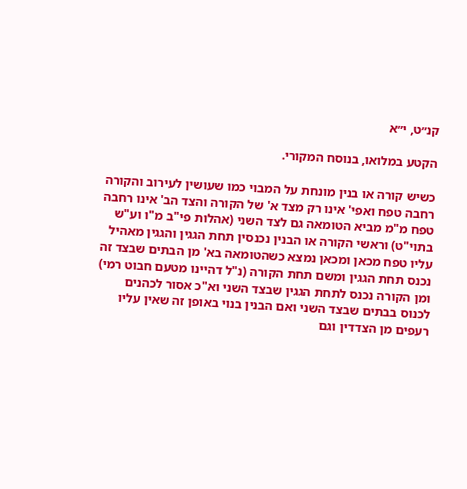קנ״ט, י״א

הקטע במלואו, בנוסח המקורי.

כשיש קורה או בנין מונחת על המבוי כמו שעושין לעירוב והקורה רחבה טפח ואפי' אינו רק מצד א' של הקורה והצד הב' אינו רחבה טפח מ"מ מביא הטומאה גם לצד השני (אהלות פי"ב מ"ו וע"ש בתוי"ט) וראשי הקורה או הבנין נכנסין תחת הגגין והגגין מאהיל עליו טפח מכאן ומכאן נמצא כשהטומאה בא' מן הבתים שבצד זה נכנס תחת הגגין ומשם תחת הקורה (נ"ל דהיינו מטעם חבוט רמי) ומן הקורה נכנס לתחת הגגין שבצד השני וא"כ אסור לכהנים לכנוס בבתים שבצד השני ואם הבנין בנוי באופן זה שאין עליו רעפים מן הצדדין וגם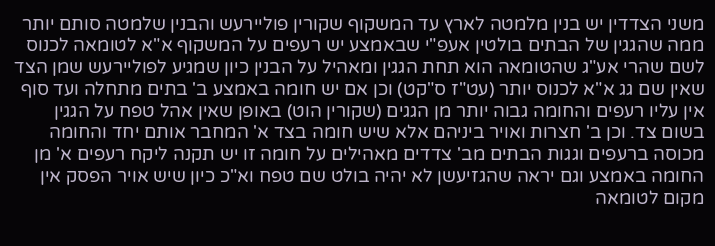משני הצדדין יש בנין מלמטה לארץ עד המשקוף שקורין פוליירעש והבנין שלמטה סותם יותר ממה שהגגין של הבתים בולטין אעפ"י שבאמצע יש רעפים על המשקוף א"א לטומאה לכנוס לשם שהרי אע"ג שהטומאה הוא תחת הגגין ומאהיל על הבנין כיון שמגיע לפוליירעש שמן הצד שאין שם גג א"א לכנוס יותר (עט"ז ס"קט) וכן אם יש חומה באמצע ב' בתים מתחלה ועד סוף אין עליו רעפים והחומה גבוה יותר מן הגגים (שקורין הוט) באופן שאין אהל טפח על הגגין בשום צד. וכן ב' חצרות ואויר ביניהם אלא שיש חומה בצד א' המחבר אותם יחד והחומה מכוסה ברעפים וגגות הבתים מב' צדדים מאהילים על חומה זו יש תקנה ליקח רעפים א' מן החומה באמצע וגם יראה שהגזיעשן לא יהיה בולט שם טפח וא"כ כיון שיש אויר הפסק אין מקום לטומאה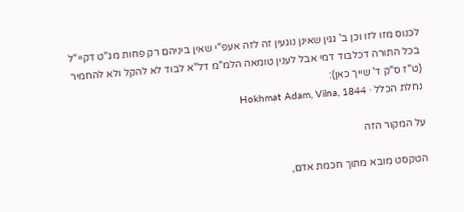לכנוס מזו לזו וכן ב' גגין שאינן נוגעין זה לזה אעפ"י שאין ביניהם רק פחות מג"ט דקיי"ל בכל התורה דכלבוד דמי אבל לענין טומאה הלמ"מ דל"א לבוד לא להקל ולא להחמיר (ט"ז ס"ק ד' שייך כאן):
נחלת הכלל · Hokhmat Adam, Vilna, 1844

על המקור הזה

הטקסט מובא מתוך חכמת אדם,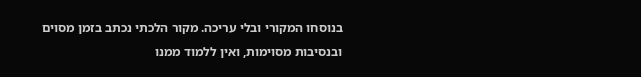בנוסחו המקורי ובלי עריכה. מקור הלכתי נכתב בזמן מסוים ובנסיבות מסוימות, ואין ללמוד ממנו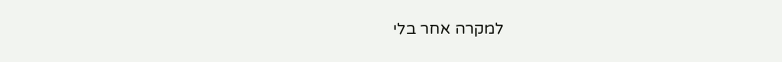למקרה אחר בלי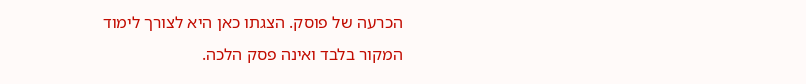הכרעה של פוסק. הצגתו כאן היא לצורך לימוד המקור בלבד ואינה פסק הלכה.